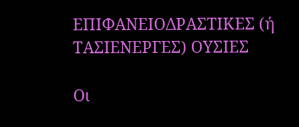ΕΠΙΦΑΝΕΙΟΔΡΑΣΤΙΚΕΣ (ή ΤΑΣΙΕΝΕΡΓΕΣ) ΟΥΣΙΕΣ

Οι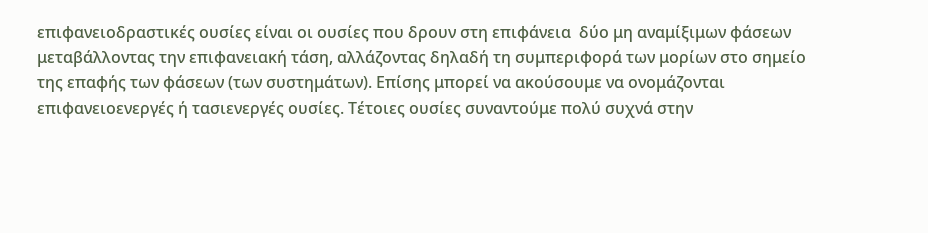επιφανειοδραστικές ουσίες είναι οι ουσίες που δρουν στη επιφάνεια  δύο μη αναμίξιμων φάσεων μεταβάλλοντας την επιφανειακή τάση, αλλάζοντας δηλαδή τη συμπεριφορά των μορίων στο σημείο της επαφής των φάσεων (των συστημάτων). Επίσης μπορεί να ακούσουμε να ονομάζονται επιφανειοενεργές ή τασιενεργές ουσίες. Τέτοιες ουσίες συναντούμε πολύ συχνά στην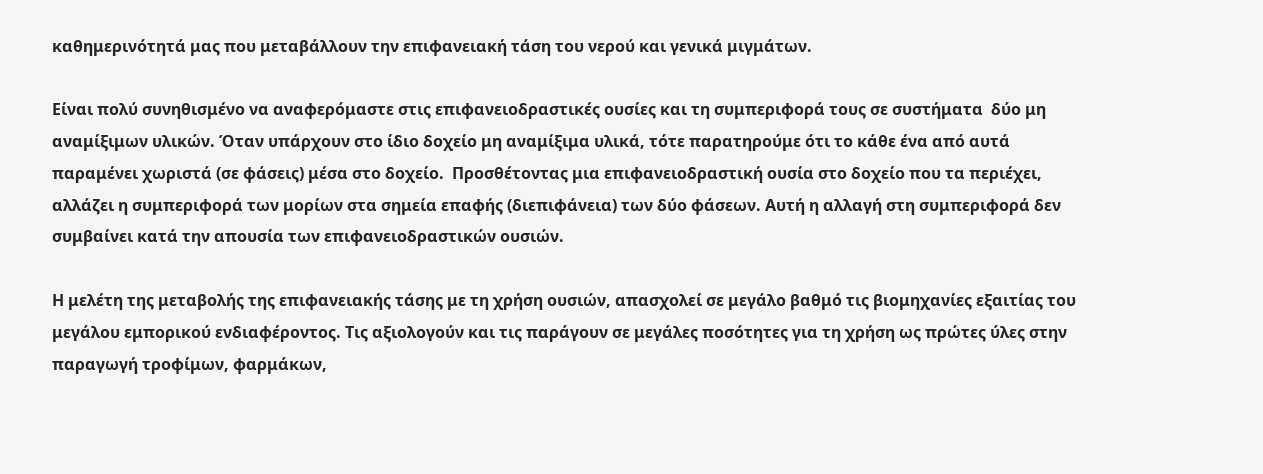καθημερινότητά μας που μεταβάλλουν την επιφανειακή τάση του νερού και γενικά μιγμάτων.

Είναι πολύ συνηθισμένο να αναφερόμαστε στις επιφανειοδραστικές ουσίες και τη συμπεριφορά τους σε συστήματα  δύο μη αναμίξιμων υλικών. Όταν υπάρχουν στο ίδιο δοχείο μη αναμίξιμα υλικά, τότε παρατηρούμε ότι το κάθε ένα από αυτά παραμένει χωριστά (σε φάσεις) μέσα στο δοχείο.  Προσθέτοντας μια επιφανειοδραστική ουσία στο δοχείο που τα περιέχει, αλλάζει η συμπεριφορά των μορίων στα σημεία επαφής (διεπιφάνεια) των δύο φάσεων. Αυτή η αλλαγή στη συμπεριφορά δεν συμβαίνει κατά την απουσία των επιφανειοδραστικών ουσιών.

Η μελέτη της μεταβολής της επιφανειακής τάσης με τη χρήση ουσιών, απασχολεί σε μεγάλο βαθμό τις βιομηχανίες εξαιτίας του μεγάλου εμπορικού ενδιαφέροντος. Τις αξιολογούν και τις παράγουν σε μεγάλες ποσότητες για τη χρήση ως πρώτες ύλες στην παραγωγή τροφίμων, φαρμάκων,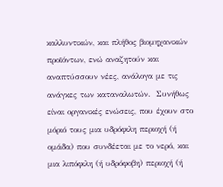καλλυντικών, και πλήθος βιομηχανικών προϊόντων, ενώ αναζητούν και αναπτύσσουν νέες, ανάλογα με τις ανάγκες των καταναλωτών.  Συνήθως είναι οργανικές ενώσεις, που έχουν στο μόριό τους μια υδρόφιλη περιοχή (ή ομάδα) που συνδέεται με το νερό, και μια λιπόφιλη (ή υδρόφοβη) περιοχή (ή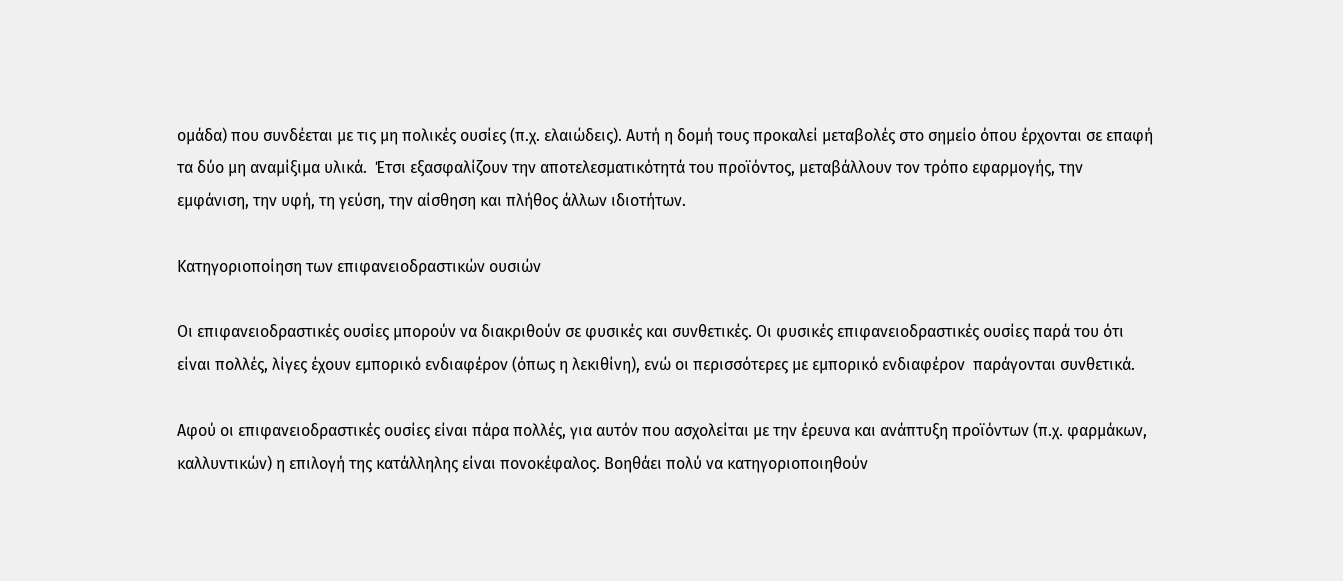ομάδα) που συνδέεται με τις μη πολικές ουσίες (π.χ. ελαιώδεις). Αυτή η δομή τους προκαλεί μεταβολές στο σημείο όπου έρχονται σε επαφή τα δύο μη αναμίξιμα υλικά.  Έτσι εξασφαλίζουν την αποτελεσματικότητά του προϊόντος, μεταβάλλουν τον τρόπο εφαρμογής, την εμφάνιση, την υφή, τη γεύση, την αίσθηση και πλήθος άλλων ιδιοτήτων.

Κατηγοριοποίηση των επιφανειοδραστικών ουσιών

Οι επιφανειοδραστικές ουσίες μπορούν να διακριθούν σε φυσικές και συνθετικές. Οι φυσικές επιφανειοδραστικές ουσίες παρά του ότι είναι πολλές, λίγες έχουν εμπορικό ενδιαφέρον (όπως η λεκιθίνη), ενώ οι περισσότερες με εμπορικό ενδιαφέρον  παράγονται συνθετικά.

Αφού οι επιφανειοδραστικές ουσίες είναι πάρα πολλές, για αυτόν που ασχολείται με την έρευνα και ανάπτυξη προϊόντων (π.χ. φαρμάκων, καλλυντικών) η επιλογή της κατάλληλης είναι πονοκέφαλος. Βοηθάει πολύ να κατηγοριοποιηθούν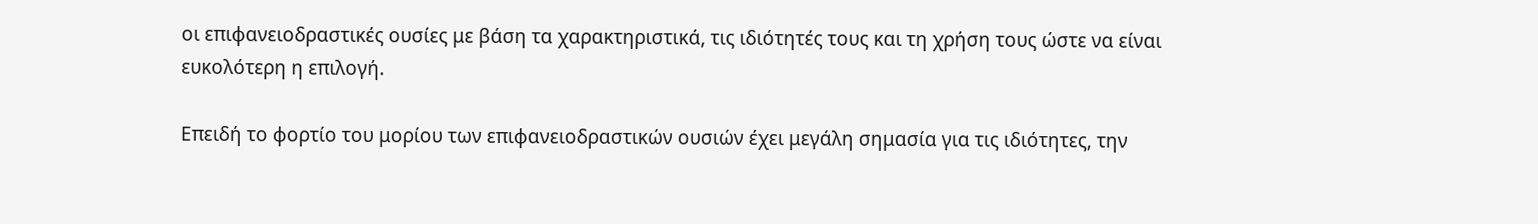οι επιφανειοδραστικές ουσίες με βάση τα χαρακτηριστικά, τις ιδιότητές τους και τη χρήση τους ώστε να είναι ευκολότερη η επιλογή.

Επειδή το φορτίο του μορίου των επιφανειοδραστικών ουσιών έχει μεγάλη σημασία για τις ιδιότητες, την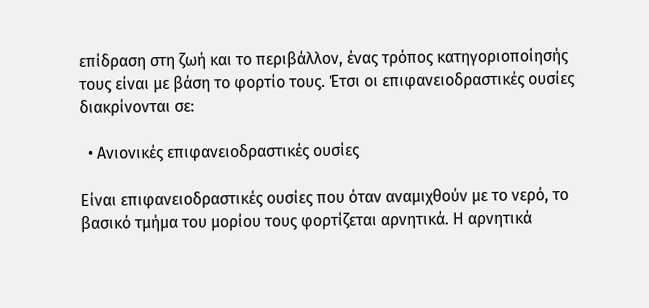επίδραση στη ζωή και το περιβάλλον, ένας τρόπος κατηγοριοποίησής τους είναι με βάση το φορτίο τους. Έτσι οι επιφανειοδραστικές ουσίες διακρίνονται σε:

  • Ανιονικές επιφανειοδραστικές ουσίες

Είναι επιφανειοδραστικές ουσίες που όταν αναμιχθούν με το νερό, το βασικό τμήμα του μορίου τους φορτίζεται αρνητικά. Η αρνητικά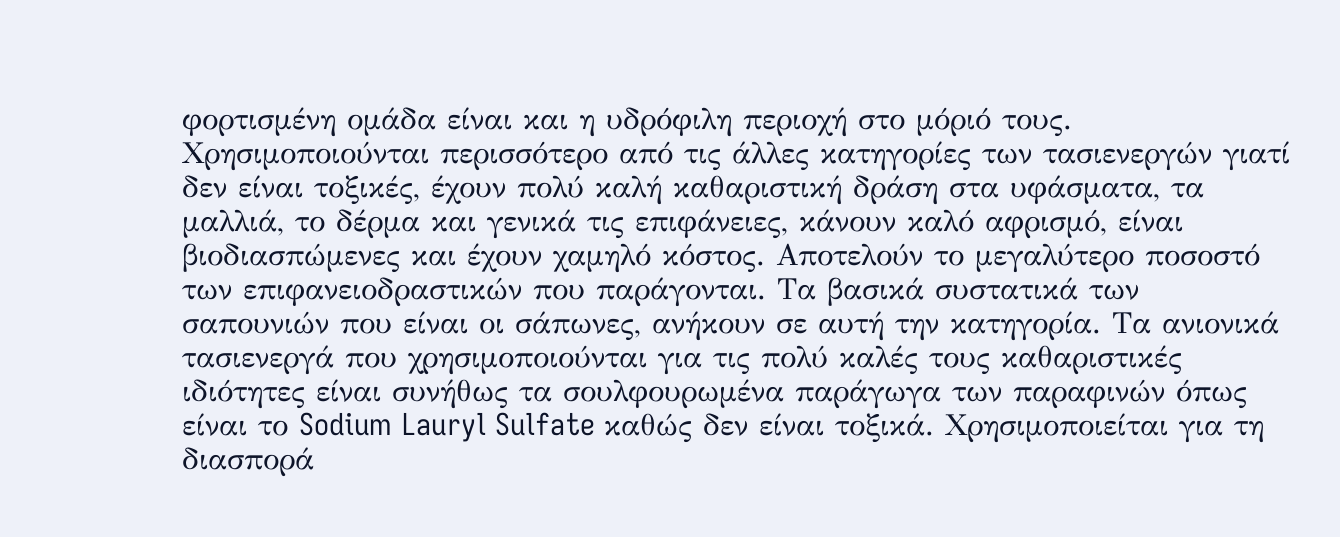φορτισμένη ομάδα είναι και η υδρόφιλη περιοχή στο μόριό τους. Χρησιμοποιούνται περισσότερο από τις άλλες κατηγορίες των τασιενεργών γιατί δεν είναι τοξικές, έχουν πολύ καλή καθαριστική δράση στα υφάσματα, τα μαλλιά, το δέρμα και γενικά τις επιφάνειες, κάνουν καλό αφρισμό, είναι βιοδιασπώμενες και έχουν χαμηλό κόστος. Αποτελούν το μεγαλύτερο ποσοστό των επιφανειοδραστικών που παράγονται. Τα βασικά συστατικά των σαπουνιών που είναι οι σάπωνες, ανήκουν σε αυτή την κατηγορία. Τα ανιονικά τασιενεργά που χρησιμοποιούνται για τις πολύ καλές τους καθαριστικές ιδιότητες είναι συνήθως τα σουλφουρωμένα παράγωγα των παραφινών όπως είναι το Sodium Lauryl Sulfate καθώς δεν είναι τοξικά. Χρησιμοποιείται για τη διασπορά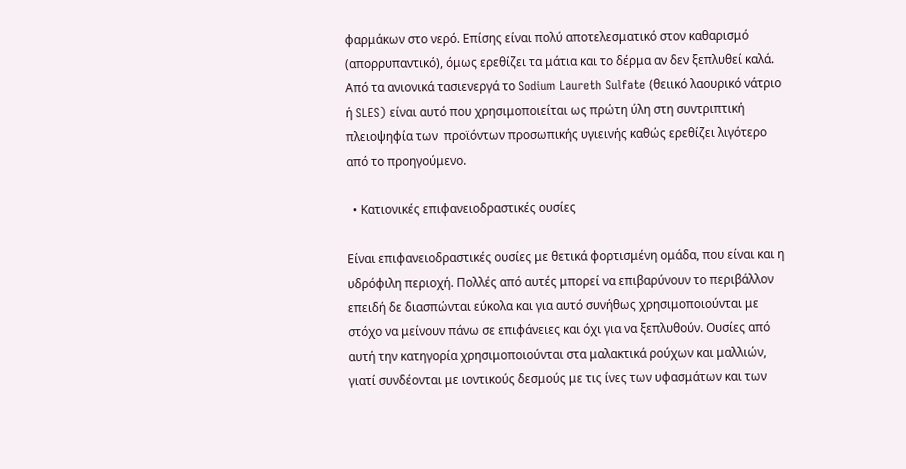φαρμάκων στο νερό. Επίσης είναι πολύ αποτελεσματικό στον καθαρισμό (απορρυπαντικό), όμως ερεθίζει τα μάτια και το δέρμα αν δεν ξεπλυθεί καλά. Από τα ανιονικά τασιενεργά το Sodium Laureth Sulfate (θειικό λαουρικό νάτριο ή SLES) είναι αυτό που χρησιμοποιείται ως πρώτη ύλη στη συντριπτική πλειοψηφία των  προϊόντων προσωπικής υγιεινής καθώς ερεθίζει λιγότερο από το προηγούμενο.

  • Κατιονικές επιφανειοδραστικές ουσίες

Είναι επιφανειοδραστικές ουσίες με θετικά φορτισμένη ομάδα, που είναι και η υδρόφιλη περιοχή. Πολλές από αυτές μπορεί να επιβαρύνουν το περιβάλλον επειδή δε διασπώνται εύκολα και για αυτό συνήθως χρησιμοποιούνται με στόχο να μείνουν πάνω σε επιφάνειες και όχι για να ξεπλυθούν. Ουσίες από αυτή την κατηγορία χρησιμοποιούνται στα μαλακτικά ρούχων και μαλλιών, γιατί συνδέονται με ιοντικούς δεσμούς με τις ίνες των υφασμάτων και των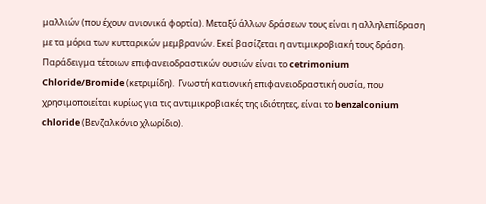μαλλιών (που έχουν ανιονικά φορτία). Μεταξύ άλλων δράσεων τους είναι η αλληλεπίδραση με τα μόρια των κυτταρικών μεμβρανών. Εκεί βασίζεται η αντιμικροβιακή τους δράση. Παράδειγμα τέτοιων επιφανειοδραστικών ουσιών είναι το cetrimonium Chloride/Bromide (κετριμίδη).  Γνωστή κατιονική επιφανειοδραστική ουσία, που χρησιμοποιείται κυρίως για τις αντιμικροβιακές της ιδιότητες, είναι το benzalconium chloride (Βενζαλκόνιο χλωρίδιο).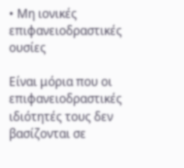• Μη ιονικές επιφανειοδραστικές ουσίες

Είναι μόρια που οι επιφανειοδραστικές ιδιότητές τους δεν βασίζονται σε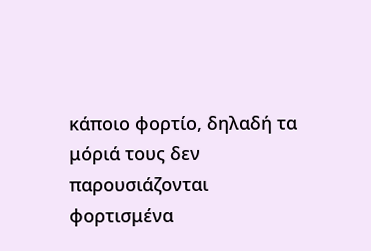κάποιο φορτίο, δηλαδή τα μόριά τους δεν παρουσιάζονται φορτισμένα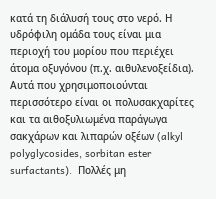κατά τη διάλυσή τους στο νερό. Η υδρόφιλη ομάδα τους είναι μια περιοχή του μορίου που περιέχει άτομα οξυγόνου (π.χ. αιθυλενοξείδια). Αυτά που χρησιμοποιούνται περισσότερο είναι οι πολυσακχαρίτες και τα αιθοξυλιωμένα παράγωγα σακχάρων και λιπαρών οξέων (alkyl polyglycosides, sorbitan ester surfactants).  Πολλές μη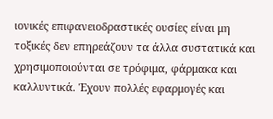ιονικές επιφανειοδραστικές ουσίες είναι μη τοξικές δεν επηρεάζουν τα άλλα συστατικά και χρησιμοποιούνται σε τρόφιμα, φάρμακα και καλλυντικά. Έχουν πολλές εφαρμογές και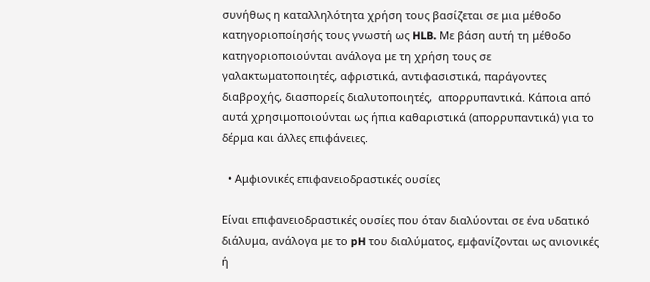συνήθως η καταλληλότητα χρήση τους βασίζεται σε μια μέθοδο κατηγοριοποίησής τους γνωστή ως HLB. Με βάση αυτή τη μέθοδο κατηγοριοποιούνται ανάλογα με τη χρήση τους σε γαλακτωματοποιητές, αφριστικά, αντιφασιστικά, παράγοντες διαβροχής, διασπορείς διαλυτοποιητές,  απορρυπαντικά. Κάποια από αυτά χρησιμοποιούνται ως ήπια καθαριστικά (απορρυπαντικά) για το δέρμα και άλλες επιφάνειες.

  • Αμφιονικές επιφανειοδραστικές ουσίες

Είναι επιφανειοδραστικές ουσίες που όταν διαλύονται σε ένα υδατικό διάλυμα, ανάλογα με το pH του διαλύματος, εμφανίζονται ως ανιονικές ή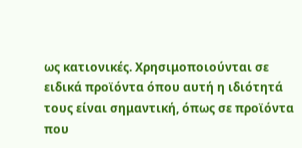ως κατιονικές. Χρησιμοποιούνται σε ειδικά προϊόντα όπου αυτή η ιδιότητά τους είναι σημαντική, όπως σε προϊόντα που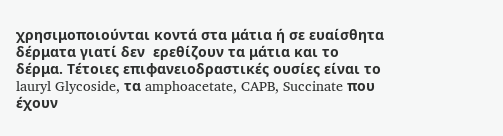χρησιμοποιούνται κοντά στα μάτια ή σε ευαίσθητα δέρματα γιατί δεν  ερεθίζουν τα μάτια και το δέρμα. Τέτοιες επιφανειοδραστικές ουσίες είναι το lauryl Glycoside, τα amphoacetate, CAPB, Succinate που έχουν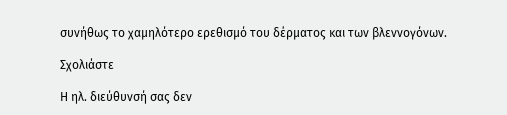συνήθως το χαμηλότερο ερεθισμό του δέρματος και των βλεννογόνων.

Σχολιάστε

Η ηλ. διεύθυνσή σας δεν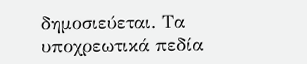δημοσιεύεται. Τα υποχρεωτικά πεδία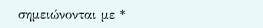σημειώνονται με *